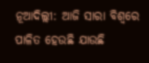ନୂଆଦିଲ୍ଲୀ: ଆଜି ସାରା ବିଶ୍ବରେ ପାଳିତ ହେଉଛି ଯାଉଛି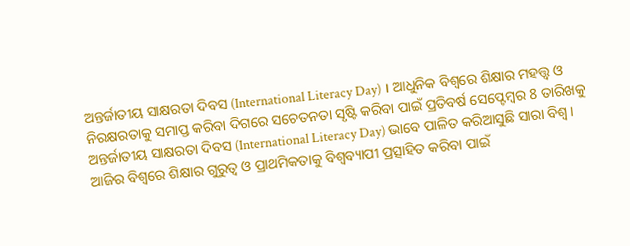ଅନ୍ତର୍ଜାତୀୟ ସାକ୍ଷରତା ଦିବସ (International Literacy Day) । ଆଧୁନିକ ବିଶ୍ବରେ ଶିକ୍ଷାର ମହତ୍ତ୍ବ ଓ ନିରକ୍ଷରତାକୁ ସମାପ୍ତ କରିବା ଦିଗରେ ସଚେତନତା ସୃଷ୍ଟି କରିବା ପାଇଁ ପ୍ରତିବର୍ଷ ସେପ୍ଟେମ୍ବର 8 ତାରିଖକୁ ଅନ୍ତର୍ଜାତୀୟ ସାକ୍ଷରତା ଦିବସ (International Literacy Day) ଭାବେ ପାଳିତ କରିଆସୁଛି ସାରା ବିଶ୍ବ । ଆଜିର ବିଶ୍ବରେ ଶିକ୍ଷାର ଗୁରୁତ୍ବ ଓ ପ୍ରାଥମିକତାକୁ ବିଶ୍ବବ୍ୟାପୀ ପ୍ରତ୍ସାହିତ କରିବା ପାଇଁ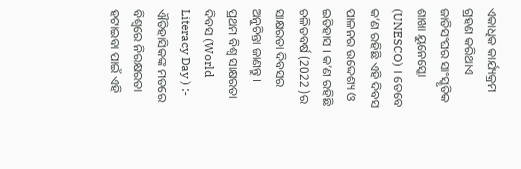ଏକାଧିକ କାର୍ଯ୍ୟକ୍ରମ ଗ୍ରହଣ କରିଥାଏ ଜାତିସଂଘର ସାଂସ୍କୃତିକ ଶାଖା ୟୁନେସ୍କୋ (UNESCO) । ତେବେ କ’ଣ ରହିଛି ଏହି ଦିବସ ପାଳନର ଉଦ୍ଦେଶ୍ୟ ଓ ଇତିହାସ । କ’ଣ ରହିଛି ଚଳିତବର୍ଷ (2022 )ର ସାକ୍ଷରତା ଦିବସର ଅନୁଚିନ୍ତା ଜାଣନ୍ତୁ ।
ପ୍ରଥମ ବିଶ୍ବ ସାକ୍ଷରତା ଦିବସ (World Literacy Day ) :-
ଐତିହାସିକଙ୍କ ମତରେ ବିଶ୍ବରେ ନିରକ୍ଷରତା ହଟାଇବା ପାଇଁ ଏହି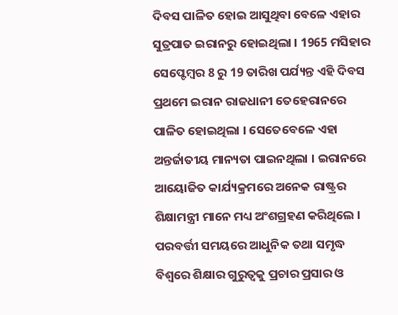ଦିବସ ପାଳିତ ହୋଇ ଆସୁଥିବା ବେଳେ ଏହାର ସୁତ୍ରପାତ ଇରାନରୁ ହୋଇଥିଲା । 1965 ମସିହାର ସେପ୍ଟେମ୍ବର 8 ରୁ 19 ତାରିଖ ପର୍ଯ୍ୟନ୍ତ ଏହି ଦିବସ ପ୍ରଥମେ ଇରାନ ରାଜଧାନୀ ତେହେରାନରେ ପାଳିତ ହୋଇଥିଲା । ସେତେବେଳେ ଏହା ଅନ୍ତର୍ଜାତୀୟ ମାନ୍ୟତା ପାଇନଥିଲା । ଇରାନରେ ଆୟୋଜିତ କାର୍ଯ୍ୟକ୍ରମରେ ଅନେକ ରାଷ୍ଟ୍ରର ଶିକ୍ଷାମନ୍ତ୍ରୀ ମାନେ ମଧ୍ୟ ଅଂଶଗ୍ରହଣ କରିଥିଲେ ।
ପରବର୍ତ୍ତୀ ସମୟରେ ଆଧୁନିକ ତଥା ସମୃଦ୍ଧ ବିଶ୍ବରେ ଶିକ୍ଷାର ଗୁରୁତ୍ବକୁ ପ୍ରଚାର ପ୍ରସାର ଓ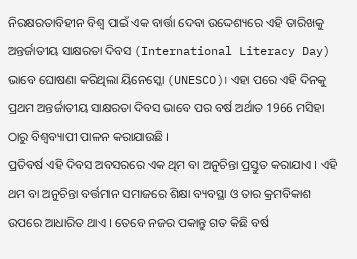ନିରକ୍ଷରତାବିହୀନ ବିଶ୍ବ ପାଇଁ ଏକ ବାର୍ତ୍ତା ଦେବା ଉଦ୍ଦେଶ୍ୟରେ ଏହି ତାରିଖକୁ ଅନ୍ତର୍ଜାତୀୟ ସାକ୍ଷରତା ଦିବସ (International Literacy Day) ଭାବେ ଘୋଷଣା କରିଥିଲା ୟିନେସ୍କୋ (UNESCO)। ଏହା ପରେ ଏହି ଦିନକୁ ପ୍ରଥମ ଅନ୍ତର୍ଜାତୀୟ ସାକ୍ଷରତା ଦିବସ ଭାବେ ପର ବର୍ଷ ଅର୍ଥାତ 1966 ମସିହା ଠାରୁ ବିଶ୍ବବ୍ୟାପୀ ପାଳନ କରାଯାଉଛି ।
ପ୍ରତିବର୍ଷ ଏହି ଦିବସ ଅବସରରେ ଏକ ଥିମ ବା ଅନୁଚିନ୍ତା ପ୍ରସ୍ତୁତ କରାଯାଏ । ଏହି ଥମ ବା ଅନୁଚିନ୍ତା ବର୍ତ୍ତମାନ ସମାଜରେ ଶିକ୍ଷା ବ୍ୟବସ୍ଥା ଓ ତାର କ୍ରମବିକାଶ ଉପରେ ଆଧାରିତ ଥାଏ । ତେବେ ନଜର ପକାନ୍ତୁ ଗତ କିଛି ବର୍ଷ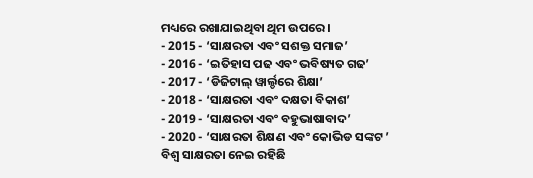ମଧ୍ୟରେ ରଖାଯାଇଥିବା ଥିମ ଉପରେ ।
- 2015 - ‘ସାକ୍ଷରତା ଏବଂ ସଶକ୍ତ ସମାଜ’
- 2016 - ‘ଇତିହାସ ପଢ ଏବଂ ଭବିଷ୍ୟତ ଗଢ’
- 2017 - ‘ଡିଜିଟାଲ୍ ୱାର୍ଲ୍ଡରେ ଶିକ୍ଷା’
- 2018 - ‘ସାକ୍ଷରତା ଏବଂ ଦକ୍ଷତା ବିକାଶ’
- 2019 - ‘ସାକ୍ଷରତା ଏବଂ ବହୁଭାଷାବାଦ’
- 2020 - ‘ସାକ୍ଷରତା ଶିକ୍ଷଣ ଏବଂ କୋଭିଡ ସଙ୍କଟ ’
ବିଶ୍ବ ସାକ୍ଷରତା ନେଇ ରହିଛି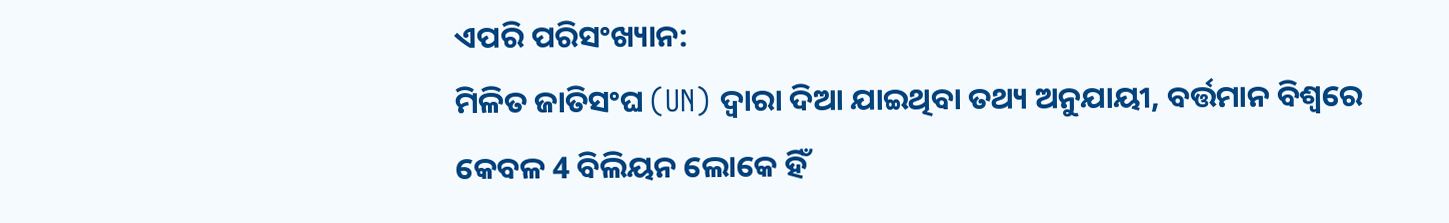ଏପରି ପରିସଂଖ୍ୟାନ:
ମିଳିତ ଜାତିସଂଘ (UN) ଦ୍ୱାରା ଦିଆ ଯାଇଥିବା ତଥ୍ୟ ଅନୁଯାୟୀ, ବର୍ତ୍ତମାନ ବିଶ୍ୱରେ କେବଳ 4 ବିଲିୟନ ଲୋକେ ହିଁ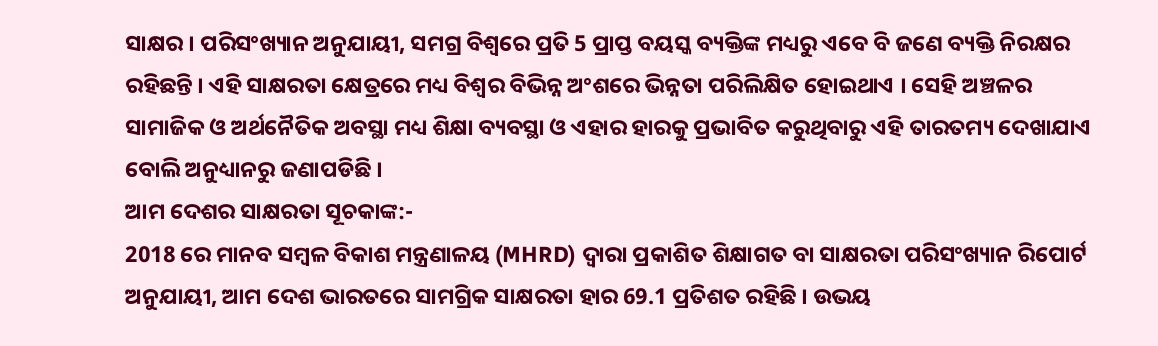ସାକ୍ଷର । ପରିସଂଖ୍ୟାନ ଅନୁଯାୟୀ, ସମଗ୍ର ବିଶ୍ୱରେ ପ୍ରତି 5 ପ୍ରାପ୍ତ ବୟସ୍କ ବ୍ୟକ୍ତିଙ୍କ ମଧ୍ୟରୁ ଏବେ ବି ଜଣେ ବ୍ୟକ୍ତି ନିରକ୍ଷର ରହିଛନ୍ତି । ଏହି ସାକ୍ଷରତା କ୍ଷେତ୍ରରେ ମଧ୍ୟ ବିଶ୍ବର ବିଭିନ୍ନ ଅଂଶରେ ଭିନ୍ନତା ପରିଲିକ୍ଷିତ ହୋଇଥାଏ । ସେହି ଅଞ୍ଚଳର ସାମାଜିକ ଓ ଅର୍ଥନୈତିକ ଅବସ୍ଥା ମଧ୍ୟ ଶିକ୍ଷା ବ୍ୟବସ୍ଥା ଓ ଏହାର ହାରକୁ ପ୍ରଭାବିତ କରୁଥିବାରୁ ଏହି ତାରତମ୍ୟ ଦେଖାଯାଏ ବୋଲି ଅନୁଧ୍ୟାନରୁ ଜଣାପଡିଛି ।
ଆମ ଦେଶର ସାକ୍ଷରତା ସୂଚକାଙ୍କ:-
2018 ରେ ମାନବ ସମ୍ବଳ ବିକାଶ ମନ୍ତ୍ରଣାଳୟ (MHRD) ଦ୍ବାରା ପ୍ରକାଶିତ ଶିକ୍ଷାଗତ ବା ସାକ୍ଷରତା ପରିସଂଖ୍ୟାନ ରିପୋର୍ଟ ଅନୁଯାୟୀ, ଆମ ଦେଶ ଭାରତରେ ସାମଗ୍ରିକ ସାକ୍ଷରତା ହାର 69.1 ପ୍ରତିଶତ ରହିଛି । ଉଭୟ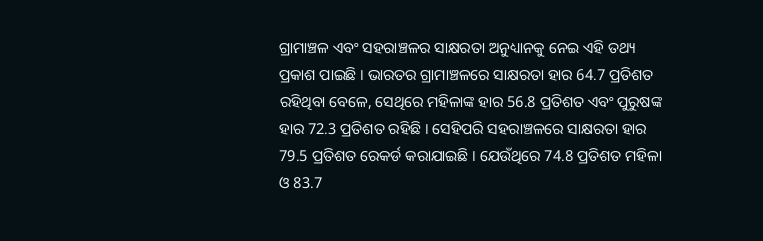ଗ୍ରାମାଞ୍ଚଳ ଏବଂ ସହରାଞ୍ଚଳର ସାକ୍ଷରତା ଅନୁଧ୍ୟାନକୁ ନେଇ ଏହି ତଥ୍ୟ ପ୍ରକାଶ ପାଇଛି । ଭାରତର ଗ୍ରାମାଞ୍ଚଳରେ ସାକ୍ଷରତା ହାର 64.7 ପ୍ରତିଶତ ରହିଥିବା ବେଳେ, ସେଥିରେ ମହିଳାଙ୍କ ହାର 56.8 ପ୍ରତିଶତ ଏବଂ ପୁରୁଷଙ୍କ ହାର 72.3 ପ୍ରତିଶତ ରହିଛି । ସେହିପରି ସହରାଞ୍ଚଳରେ ସାକ୍ଷରତା ହାର 79.5 ପ୍ରତିଶତ ରେକର୍ଡ କରାଯାଇଛି । ଯେଉଁଥିରେ 74.8 ପ୍ରତିଶତ ମହିଳା ଓ 83.7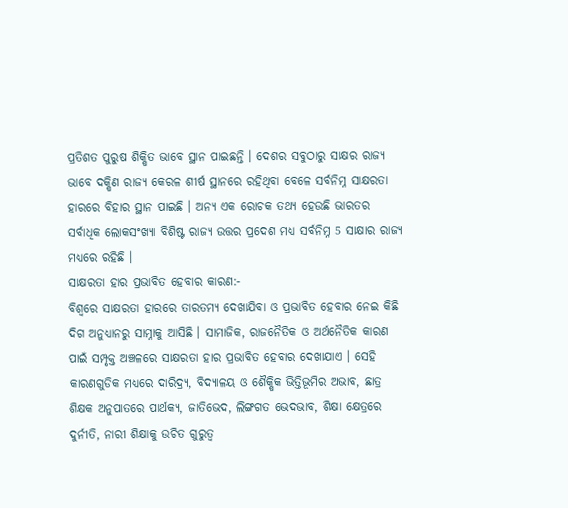ପ୍ରତିଶତ ପୁରୁଷ ଶିକ୍ଷିତ ଭାବେ ସ୍ଥାନ ପାଇଛନ୍ତି । ଦେଶର ସବୁଠାରୁ ସାକ୍ଷର ରାଜ୍ୟ ଭାବେ ଦକ୍ଷିଣ ରାଜ୍ୟ କେରଳ ଶୀର୍ଷ ସ୍ଥାନରେ ରହିଥିବା ବେଳେ ସର୍ବନିମ୍ନ ସାକ୍ଷରତା ହାରରେ ବିହାର ସ୍ଥାନ ପାଇଛି । ଅନ୍ୟ ଏକ ରୋଚକ ତଥ୍ୟ ହେଉଛି ଭାରତର ସର୍ବାଧିକ ଲୋକସଂଖ୍ୟା ବିଶିଷ୍ଟ ରାଜ୍ୟ ଉତ୍ତର ପ୍ରଦେଶ ମଧ୍ୟ ସର୍ବନିମ୍ନ 5 ସାକ୍ଷାର ରାଜ୍ୟ ମଧ୍ୟରେ ରହିଛି ।
ସାକ୍ଷରତା ହାର ପ୍ରଭାବିତ ହେବାର କାରଣ:-
ବିଶ୍ବରେ ସାକ୍ଷରତା ହାରରେ ତାରତମ୍ୟ ଦେଖାଯିବା ଓ ପ୍ରଭାବିତ ହେବାର ନେଇ କିଛି ଦିଗ ଅନୁଧ୍ୟାନରୁ ସାମ୍ନାକୁ ଆସିଛି । ସାମାଜିକ, ରାଜନୈତିକ ଓ ଅର୍ଥନୈତିକ କାରଣ ପାଇଁ ସମ୍ପୃକ୍ତ ଅଞ୍ଚଳରେ ସାକ୍ଷରତା ହାର ପ୍ରଭାବିତ ହେବାର ଦେଖାଯାଏ । ସେହି କାରଣଗୁଡିକ ମଧ୍ୟରେ ଦାରିଦ୍ର୍ୟ, ବିଦ୍ୟାଳୟ ଓ ଶୈକ୍ଷିକ ଭିତ୍ତିଭୂମିର ଅଭାବ, ଛାତ୍ର ଶିକ୍ଷକ ଅନୁପାତରେ ପାର୍ଥକ୍ୟ, ଜାତିଭେଦ, ଲିଙ୍ଗଗତ ଭେଦଭାବ, ଶିକ୍ଷା କ୍ଷେତ୍ରରେ ଦୁର୍ନୀତି, ନାରୀ ଶିକ୍ଷାକୁ ଉଚିତ ଗୁରୁତ୍ବ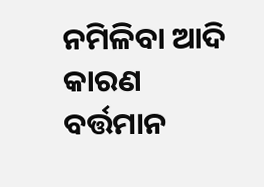ନମିଳିବା ଆଦି କାରଣ ବର୍ତ୍ତମାନ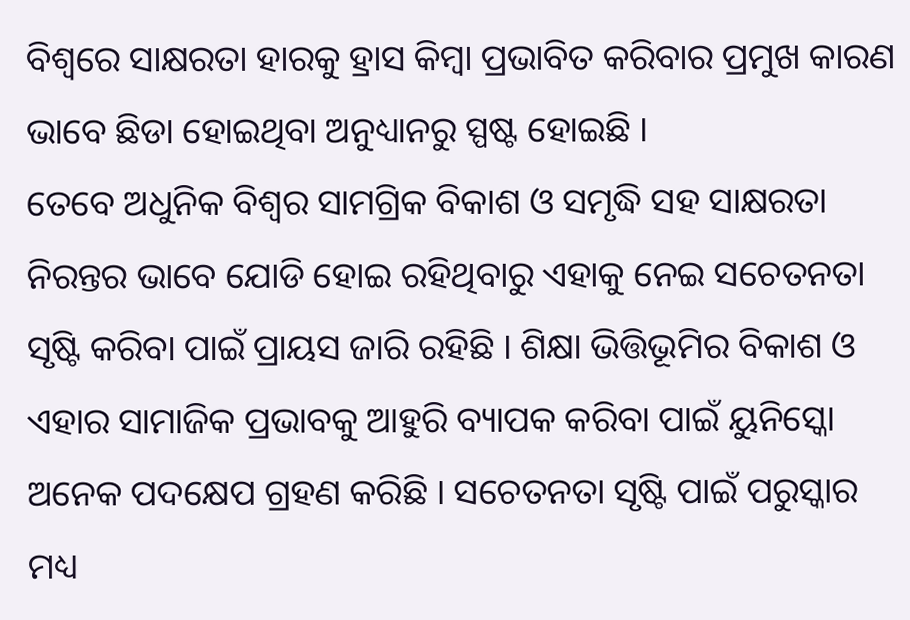ବିଶ୍ବରେ ସାକ୍ଷରତା ହାରକୁ ହ୍ରାସ କିମ୍ବା ପ୍ରଭାବିତ କରିବାର ପ୍ରମୁଖ କାରଣ ଭାବେ ଛିଡା ହୋଇଥିବା ଅନୁଧ୍ୟାନରୁ ସ୍ପଷ୍ଟ ହୋଇଛି ।
ତେବେ ଅଧୁନିକ ବିଶ୍ବର ସାମଗ୍ରିକ ବିକାଶ ଓ ସମୃଦ୍ଧି ସହ ସାକ୍ଷରତା ନିରନ୍ତର ଭାବେ ଯୋଡି ହୋଇ ରହିଥିବାରୁ ଏହାକୁ ନେଇ ସଚେତନତା ସୃଷ୍ଟି କରିବା ପାଇଁ ପ୍ରାୟସ ଜାରି ରହିଛି । ଶିକ୍ଷା ଭିତ୍ତିଭୂମିର ବିକାଶ ଓ ଏହାର ସାମାଜିକ ପ୍ରଭାବକୁ ଆହୁରି ବ୍ୟାପକ କରିବା ପାଇଁ ୟୁନିସ୍କୋ ଅନେକ ପଦକ୍ଷେପ ଗ୍ରହଣ କରିଛି । ସଚେତନତା ସୃଷ୍ଟି ପାଇଁ ପରୁସ୍କାର ମଧ୍ୟ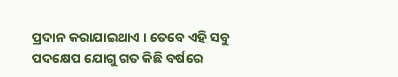ପ୍ରଦାନ କରାଯାଇଥାଏ । ତେବେ ଏହି ସବୁ ପଦକ୍ଷେପ ଯୋଗୁ ଗତ କିଛି ବର୍ଷରେ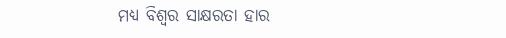ମଧ୍ୟ ବିଶ୍ବର ସାକ୍ଷରତା ହାର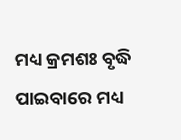ମଧ୍ୟ କ୍ରମଶଃ ବୃଦ୍ଧି ପାଇବାରେ ମଧ୍ୟ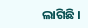ଲାଗିଛି ।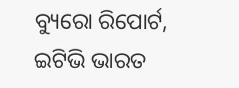ବ୍ୟୁରୋ ରିପୋର୍ଟ, ଇଟିଭି ଭାରତ